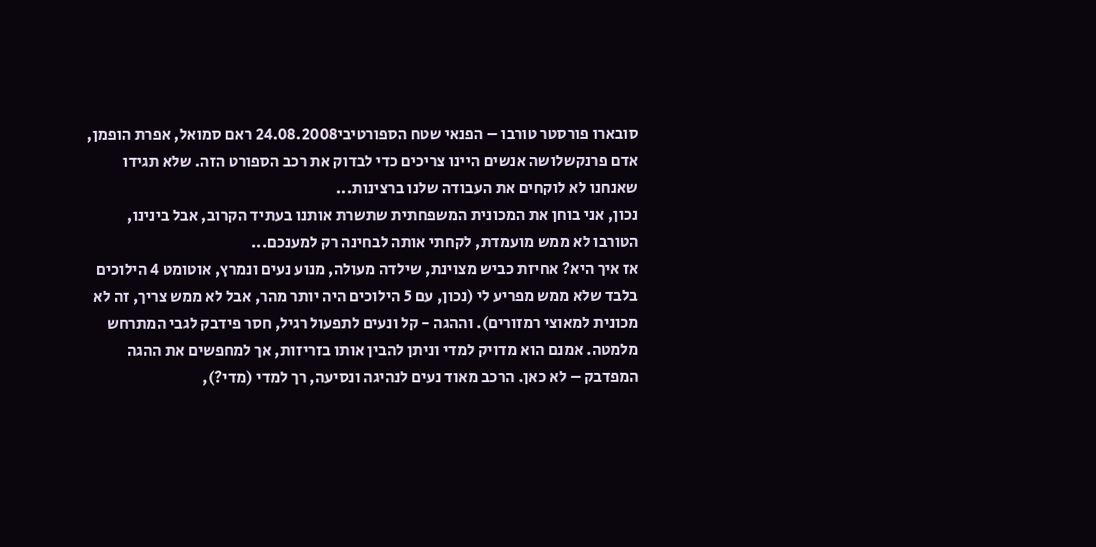סובארו פורסטר טורבו – הפנאי שטח הספורטיבי24.08.2008 ראם סמואל, אפרת הופמן, אדם פרנקשלושה אנשים היינו צריכים כדי לבדוק את רכב הספורט הזה. שלא תגידו שאנחנו לא לוקחים את העבודה שלנו ברצינות...
נכון, אני בוחן את המכונית המשפחתית שתשרת אותנו בעתיד הקרוב, אבל בינינו, הטורבו לא ממש מועמדת, לקחתי אותה לבחינה רק למענכם...
אז איך היא? אחיזת כביש מצוינת, שילדה מעולה, מנוע נעים ונמרץ, אוטומט 4 הילוכים בלבד שלא ממש מפריע לי (נכון, עם 5 הילוכים היה יותר מהר, אבל לא ממש צריך, זה לא מכונית למאוצי רמזורים). וההגה - קל ונעים לתפעול רגיל, חסר פידבק לגבי המתרחש מלמטה. אמנם הוא מדויק למדי וניתן להבין אותו בזריזות, אך למחפשים את ההגה המפדבק – לא כאן. הרכב מאוד נעים לנהיגה ונסיעה, רך למדי (מדי?),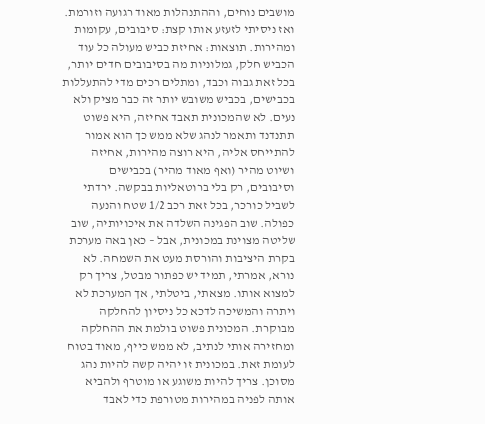מושבים נוחים, וההתנהלות מאוד רגועה וזורמת. ואז ניסיתי לזעזע אותו קצת: סיבובים, עקומות ומהירות. תוצאות: אחיזת כביש מעולה כל עוד הכביש חלק, גמלוניות מה בסיבובים חדים יותר, בכל זאת גבוה וכבד, ומתלים רכים מדי להתעללות בכבישים, בכביש משובש יותר זה כבר מציק ולא נעים. לא שהמכונית תאבד אחיזה, היא פשוט תתנדנד ותאמר לנהג שלא ממש כך הוא אמור להתייחס אליה, היא רוצה מהירות, אחיזה ושיוט מהיר (ואף מאוד מהיר) בכבישים וסיבובים, רק בלי ברוטאליות בבקשה. ירדתי לשביל כורכר, בכל זאת רכב 1/2 שטח והנעה כפולה. שוב הפגינה השלדה את איכויותיה, שוב שליטה מצוינת במכונית, אבל – כאן באה מערכת בקרת היציבות והורסת מעט את השמחה. לא נורא, אמרתי, תמיד יש כפתור מבטל, צריך רק למצוא אותו. מצאתי, ביטלתי, אך המערכת לא ויתרה והמשיכה לדכא כל ניסיון להחלקה מבוקרת. המכונית פשוט בולמת את ההחלקה ומחזירה אותי לנתיב, לא ממש כייף, מאוד בטוח לעומת זאת. במכונית זו יהיה קשה להיות נהג מסוכן. צריך להיות משוגע או מוטרף ולהביא אותה לפניה במהירות מטורפת כדי לאבד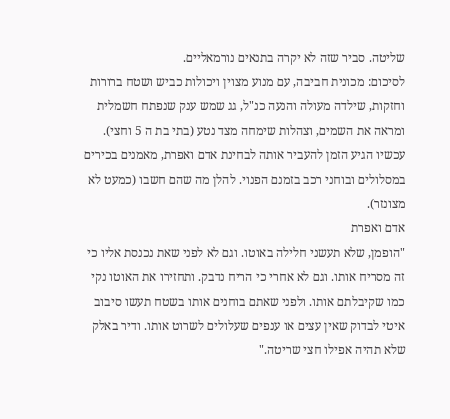שליטה. סביר שזה לא יקרה בתנאים נורמאליים.
לסיכום: מכונית חביבה, עם מנוע מצוין ויכולות כביש ושטח ברורות וחזקות, שילדה מעולה והנעה כנ"ל, גג שמש ענק שנפתח חשמלית ומראה את השמים, וצהלות שימחה מצד נטע (בתי בת ה 5 וחצי).
עכשיו הגיע הזמן להעביר אותה לבחינת אדם ואפרת, מאמנים בכירים במסלולים ובוחני רכב בזמנם הפנוי. להלן מה שהם חשבו (כמעט לא מצונזר).
אדם ואפרת
"הופמן, שלא תעשני חלילה באוטו. וגם לא לפני שאת נכנסת אליו כי זה מסריח אותו. וגם לא אחרי כי הריח נדבק. ותחזירו את האוטו נקי כמו שקיבלתם אותו. ולפני שאתם בוחנים אותו בשטח תעשו סיבוב איטי לבדוק שאין עצים או ענפים שעלולים לשרוט אותו. ודיר באלק שלא תהיה אפילו חצי שריטה."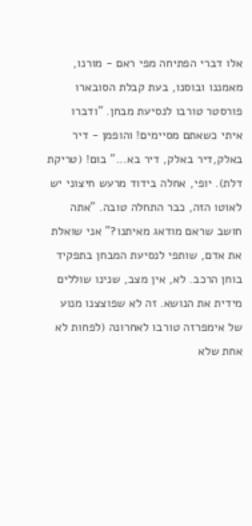אלו דברי הפתיחה מפי ראם - מורנו, מאמננו ובוסנו, בעת קבלת הסובארו פורסטר טורבו לנסיעת מבחן. "ודברו איתי כשאתם מסיימים! והופמן - דיר באלק,דיר באלק, דיר בא..." בום! (טריקת דלת). יופי, אחלה בידוד מרעש חיצוני יש לאוטו הזה, כבר התחלה טובה. "אתה חושב שראם מודאג מאיתנו?" אני שואלת את אדם, שותפי לנסיעת המבחן בתפקיד בוחן הרכב. לא, אין מצב, שנינו שוללים מידית את הנושא. זה לא שפוצצנו מנוע של אימפרזה טורבו לאחרונה (לפחות לא אחת שלא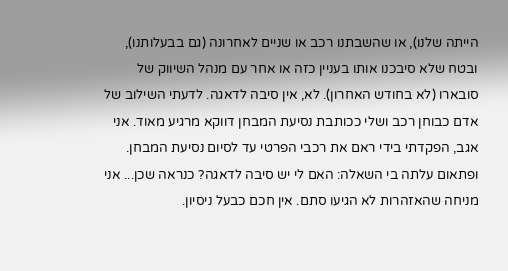הייתה שלנו), או שהשבתנו רכב או שניים לאחרונה (גם בבעלותנו), ובטח שלא סיבכנו אותו בעניין כזה או אחר עם מנהל השיווק של סובארו (לא בחודש האחרון). לא, אין סיבה לדאגה. לדעתי השילוב של אדם כבוחן רכב ושלי ככותבת נסיעת המבחן דווקא מרגיע מאוד. אני אגב, הפקדתי בידי ראם את רכבי הפרטי עד לסיום נסיעת המבחן. ופתאום עלתה בי השאלה: האם לי יש סיבה לדאגה? כנראה שכן... אני מניחה שהאזהרות לא הגיעו סתם. אין חכם כבעל ניסיון.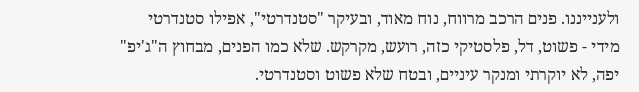ולענייננו. פנים הרכב מרווח, נוח מאוד, ובעיקר "סטנדרטי", אפילו סטנדרטי מידי - פשוט, דל, פלסטיקי כזה, רועש, מקרקש. שלא כמו הפנים, מבחוץ ה"ג'יפ" יפה, לא יוקרתי ומנקר עיניים, ובטח שלא פשוט וסטנדרטי.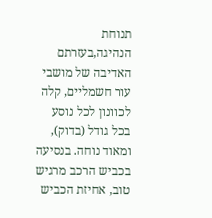תנוחת הנהיגה,בעזרתם האדיבה של מושבי עור חשמליים, קלה לכוונון לכל נוסע בכל גודל (בדוק), ומאוד נוחה. בנסיעה בכביש הרכב מרגיש טוב, אחיזת הכביש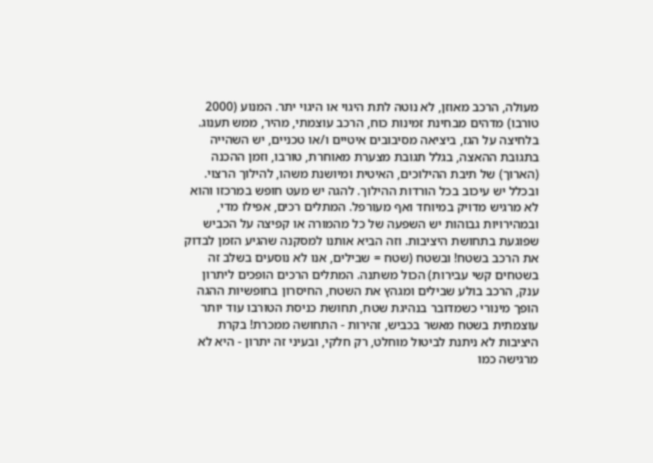מעולה, הרכב מאוזן, לא נוטה לתת היגוי או היגוי יתר. המנוע (2000 טורבו) מדהים מבחינת זמינות כוח, הרכב עוצמתי, מהיר, ממש תענוג. בלחיצה על הגז, ביציאה מסיבובים איטיים ו/או טכניים, יש השהייה בתגובת ההאצה, בגלל תגובת מצערת מאוחרת, טורבו, וזמן ההכנה (הארוך) של תיבת ההילוכים, האיטית ומיושנת משהו, להילוך הרצוי. ובכלל יש עיכוב בכל הורדות ההילוך. להגה יש מעט חופש במרכזו והוא לא מרגיש מדויק במיוחד ואף מעורפל. המתלים רכים, אפילו מדי, ובמהירויות גבוהות יש השפעה של כל מהמורה או קפיצה על הכביש שפוגעת בתחושת היציבות. וזה הביא אותנו למסקנה שהגיע הזמן לבדוק את הרכב בשטח! ובשטח (שטח = שבילים, אנו לא נוסעים בשלב זה בשטחים קשי עבירות) הכול משתנה. המתלים הרכים הופכים ליתרון ענק, הרכב בולע שבילים ומגהץ את השטח, החיסרון בחופשיות ההגה הופך מינורי כשמדובר בנהיגת שטח, תחושת כניסת הטורבו עוד יותר עוצמתית בשטח מאשר בכביש, זהירות - התחושה ממכרת! בקרת היציבות לא ניתנת לביטול מוחלט, רק חלקי, ובעיני זה יתרון - היא לא מרגישה כמו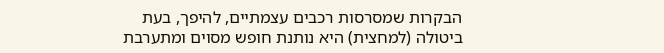הבקרות שמסרסות רכבים עצמתיים, להיפך, בעת ביטולה (למחצית) היא נותנת חופש מסוים ומתערבת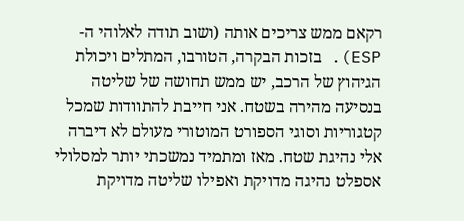רקאם ממש צריכים אותה (ושוב תודה לאלוהי ה- ESP). בזכות הבקרה, הטורבו, המתלים ויכולת הגיהוץ של הרכב, יש ממש תחושה של שליטה בנסיעה מהירה בשטח. אני חייבת להתוודות שמכל קטגוריות וסוגי הספורט המוטורי מעולם לא דיברה אלי נהיגת שטח. מאז ומתמיד נמשכתי יותר למסלולי אספלט נהיגה מדויקת ואפילו שליטה מדויקת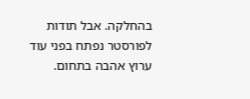בהחלקה. אבל תודות לפורסטר נפתח בפני עוד ערוץ אהבה בתחום.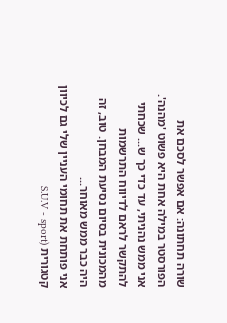שורה תחתונה: אם אפשר לסכם את הפורסטר במילה אחת היא פשוט 'מהנה'. אני ממש נהניתי, עד כדי כך ש... שכחתי להתקשר לראם לדיווח התרשמות מהמכונית בסיום נסיעת המבחן. טוב, זה היה כבר ממש מאוחר...
אני פותחת את תחומי העניין שלי גם לכיוון קטגורית (S.U.V - sport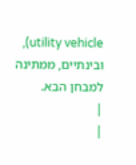utility vehicle), ובינתיים, ממתינה למבחן הבא.
|
|